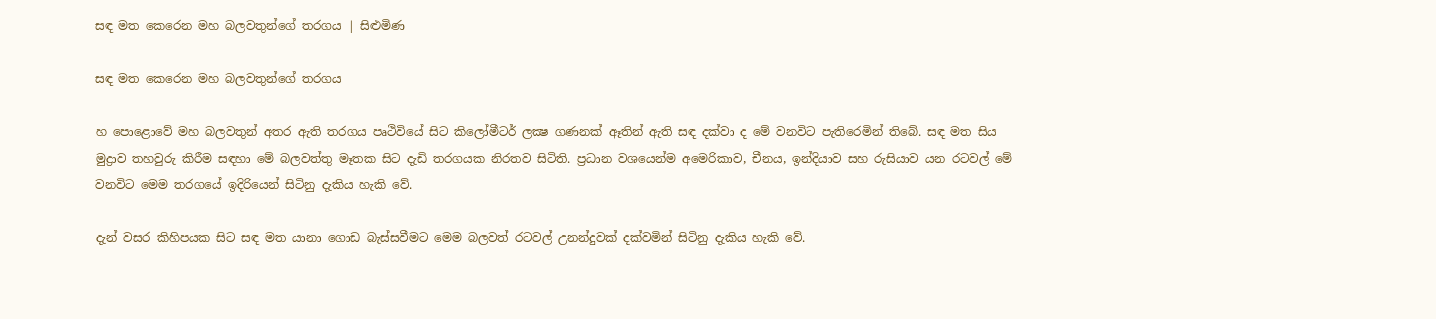සඳ මත කෙරෙන මහ බලවතුන්ගේ තරගය | සිළුමිණ

සඳ මත කෙරෙන මහ බලවතුන්ගේ තරගය

හ පොළොවේ මහ බලවතුන් අතර ඇති තරගය පෘථිවියේ සිට කිලෝමීටර් ලක්‍ෂ ගණනක් ඈතින් ඇති සඳ දක්වා ද මේ වනවිට පැතිරෙමින් තිබේ. සඳ මත සිය මුද්‍රාව තහවුරු කිරීම සඳහා මේ බලවත්තු මෑතක සිට දැඩි තරගයක නිරතව සිටිති. ප්‍රධාන වශයෙන්ම අමෙරිකාව, චීනය, ඉන්දියාව සහ රුසියාව යන රටවල් මේ වනවිට මෙම තරගයේ ඉදිරියෙන් සිටිනු දැකිය හැකි වේ.

දැන් වසර කිහිපයක සිට සඳ මත යානා ගොඩ බැස්සවීමට මෙම බලවත් රටවල් උනන්දුවක් දක්වමින් සිටිනු දැකිය හැකි වේ.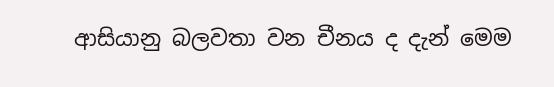ආසියානු බලවතා වන චීනය ද දැන් මෙම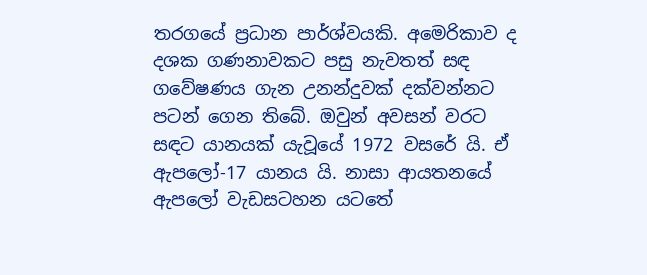තරගයේ ප්‍රධාන පාර්ශ්වයකි. අමෙරිකාව ද දශක ගණනාවකට පසු නැවතත් සඳ ගවේෂණය ගැන උනන්දුවක් දක්වන්නට පටන් ගෙන තිබේ. ඔවුන් අවසන් වරට සඳට යානයක් යැවූයේ 1972 වසරේ යි. ඒ ඇපලෝ-17 යානය යි. නාසා ආයතනයේ ඇපලෝ වැඩසටහන යටතේ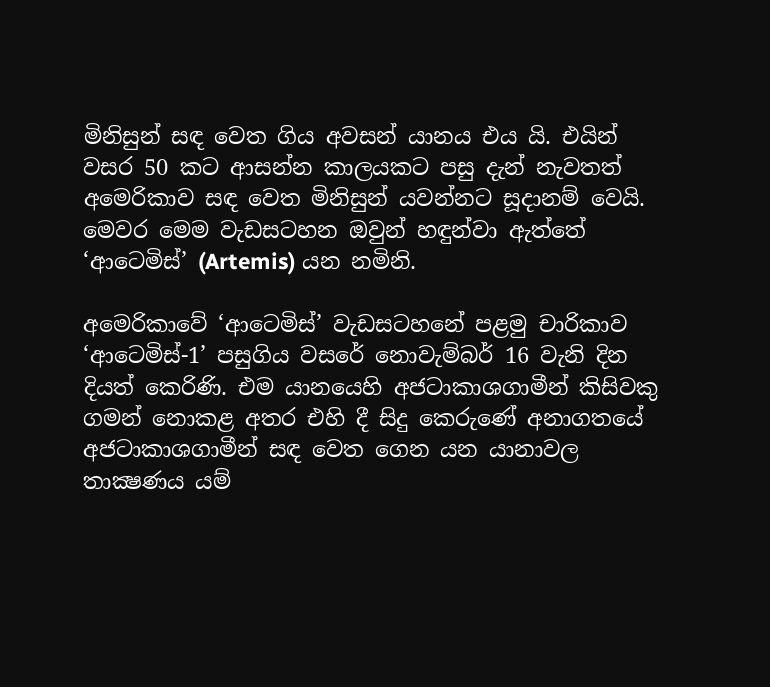මිනිසුන් සඳ වෙත ගිය අවසන් යානය එය යි. එයින් වසර 50 කට ආසන්න කාලයකට පසු දැන් නැවතත් අමෙරිකාව සඳ වෙත මිනිසුන් යවන්නට සූදානම් වෙයි. මෙවර මෙම වැඩසටහන ඔවුන් හඳුන්වා ඇත්තේ ‘ආටෙමිස්’ (Artemis) යන නමිනි.

අමෙරිකාවේ ‘ආටෙමිස්’ වැඩසටහනේ පළමු චාරිකාව ‘ආටෙමිස්-1’ පසුගිය වසරේ නොවැම්බර් 16 වැනි දින දියත් කෙරිණි. එම යානයෙහි අජටාකාශගාමීන් කිසිවකු ගමන් නොකළ අතර එහි දී සිදු කෙරුණේ අනාගතයේ අජටාකාශගාමීන් සඳ වෙත ගෙන යන යානාවල තාක්‍ෂණය යම්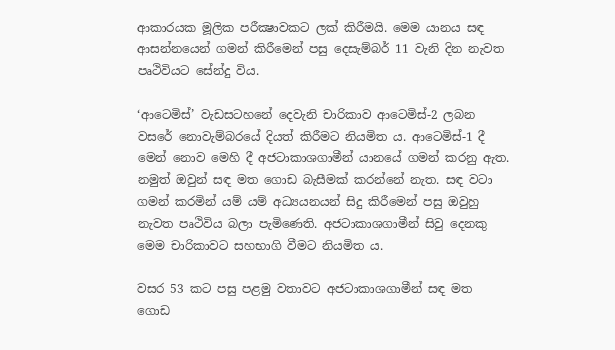ආකාරයක මූලික පරීක්‍ෂාවකට ලක් කිරීමයි. මෙම යානය සඳ ආසන්නයෙන් ගමන් කිරීමෙන් පසු දෙසැම්බර් 11 වැනි දින නැවත පෘථිවියට සේන්දු විය.

‘ආටෙමිස්’ වැඩසටහනේ දෙවැනි චාරිකාව ආටෙමිස්-2 ලබන වසරේ නොවැම්බරයේ දියත් කිරීමට නියමිත ය. ආටෙමිස්-1 දී මෙන් නොව මෙහි දී අජටාකාශගාමීන් යානයේ ගමන් කරනු ඇත. නමුත් ඔවුන් සඳ මත ගොඩ බැසීමක් කරන්නේ නැත. සඳ වටා ගමන් කරමින් යම් යම් අධ්‍යයනයන් සිදු කිරීමෙන් පසු ඔවුහු නැවත පෘථිවිය බලා පැමිණෙති. අජටාකාශගාමීන් සිවු දෙනකු මෙම චාරිකාවට සහභාගි වීමට නියමිත ය.

වසර 53 කට පසු පළමු වතාවට අජටාකාශගාමීන් සඳ මත ගොඩ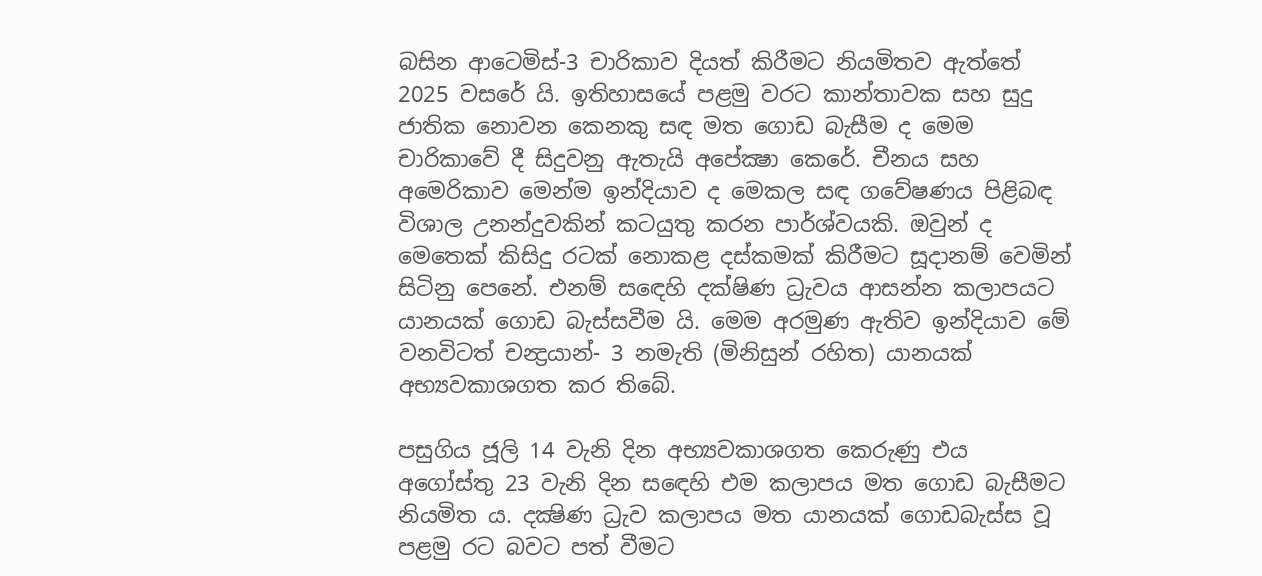බසින ආටෙමිස්-3 චාරිකාව දියත් කිරීමට නියමිතව ඇත්තේ 2025 වසරේ යි. ඉතිහාසයේ පළමු වරට කාන්තාවක සහ සුදු ජාතික නොවන කෙනකු සඳ මත ගොඩ බැසීම ද මෙම චාරිකාවේ දී සිදුවනු ඇතැයි අපේක්‍ෂා කෙරේ. චීනය සහ අමෙරිකාව මෙන්ම ඉන්දියාව ද මෙකල සඳ ගවේෂණය පිළිබඳ විශාල උනන්දුවකින් කටයුතු කරන පාර්ශ්වයකි. ඔවුන් ද මෙතෙක් කිසිදු රටක් නොකළ දස්කමක් කිරීමට සූදානම් වෙමින් සිටිනු පෙනේ. එනම් සඳෙහි දක්ෂිණ ධ්‍රැවය ආසන්න කලාපයට යානයක් ගොඩ බැස්සවීම යි. මෙම අරමුණ ඇතිව ඉන්දියාව මේ වනවිටත් චන්‍ද්‍රයාන්- 3 නමැති (මිනිසුන් රහිත) යානයක් අභ්‍යවකාශගත කර තිබේ.

පසුගිය ජූලි 14 වැනි දින අභ්‍යවකාශගත කෙරුණු එය අගෝස්තු 23 වැනි දින සඳෙහි එම කලාපය මත ගොඩ බැසීමට නියමිත ය. දක්‍ෂිණ ධ්‍රැව කලාපය මත යානයක් ගොඩබැස්ස වූ පළමු රට බවට පත් වීමට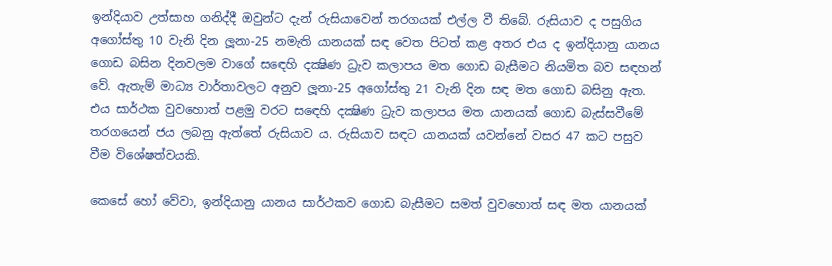ඉන්දියාව උත්සාහ ගනිද්දී ඔවුන්ට දැන් රුසියාවෙන් තරගයක් එල්ල වී තිබේ. රුසියාව ද පසුගිය අගෝස්තු 10 වැනි දින ලූනා-25 නමැති යානයක් සඳ වෙත පිටත් කළ අතර එය ද ඉන්දියානු යානය ගොඩ බසින දිනවලම වාගේ සඳෙහි දක්‍ෂිණ ධ්‍රැව කලාපය මත ගොඩ බැසීමට නියමිත බව සඳහන් වේ. ඇතැම් මාධ්‍ය වාර්තාවලට අනුව ලූනා-25 අගෝස්තු 21 වැනි දින සඳ මත ගොඩ බසිනු ඇත. එය සාර්ථක වුවහොත් පළමු වරට සඳෙහි දක්‍ෂිණ ධ්‍රැව කලාපය මත යානයක් ගොඩ බැස්සවීමේ තරගයෙන් ජය ලබනු ඇත්තේ රුසියාව ය. රුසියාව සඳට යානයක් යවන්නේ වසර 47 කට පසුව වීම විශේෂත්වයකි.

කෙසේ හෝ වේවා, ඉන්දියානු යානය සාර්ථකව ගොඩ බැසීමට සමත් වුවහොත් සඳ මත යානයක්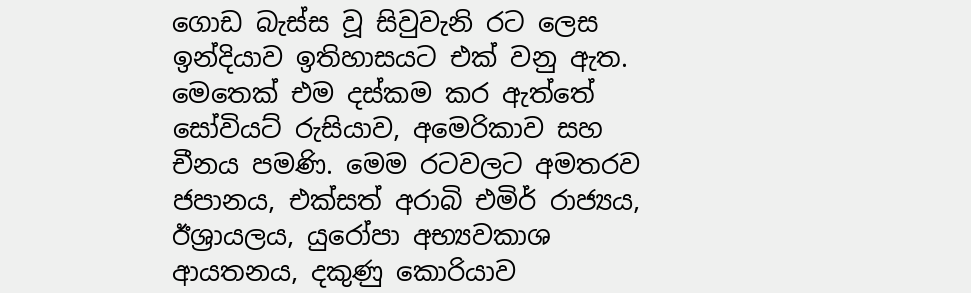ගොඩ බැස්ස වූ සිවුවැනි රට ලෙස ඉන්දියාව ඉතිහාසයට එක් වනු ඇත. මෙතෙක් එම දස්කම කර ඇත්තේ සෝවියට් රුසියාව, අමෙරිකාව සහ චීනය පමණි. මෙම රටවලට අමතරව ජපානය, එක්සත් අරාබි එමිර් රාජ්‍යය, ඊශ්‍රායලය, යුරෝපා අභ්‍යවකාශ ආයතනය, දකුණු කොරියාව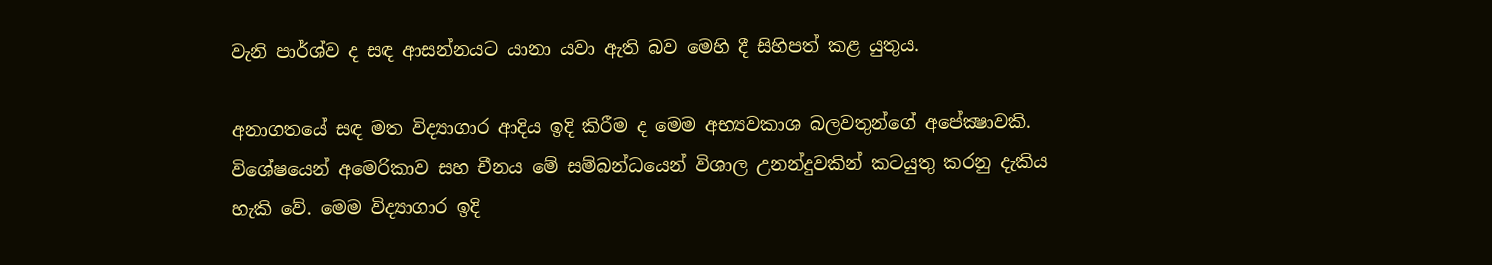වැනි පාර්ශ්ව ද සඳ ආසන්නයට යානා යවා ඇති බව මෙහි දී සිහිපත් කළ යුතුය.

අනාගතයේ සඳ මත විද්‍යාගාර ආදිය ඉදි කිරීම ද මෙම අභ්‍යවකාශ බලවතුන්ගේ අපේක්‍ෂාවකි. විශේෂයෙන් අමෙරිකාව සහ චීනය මේ සම්බන්ධයෙන් විශාල උනන්දුවකින් කටයුතු කරනු දැකිය හැකි වේ. මෙම විද්‍යාගාර ඉදි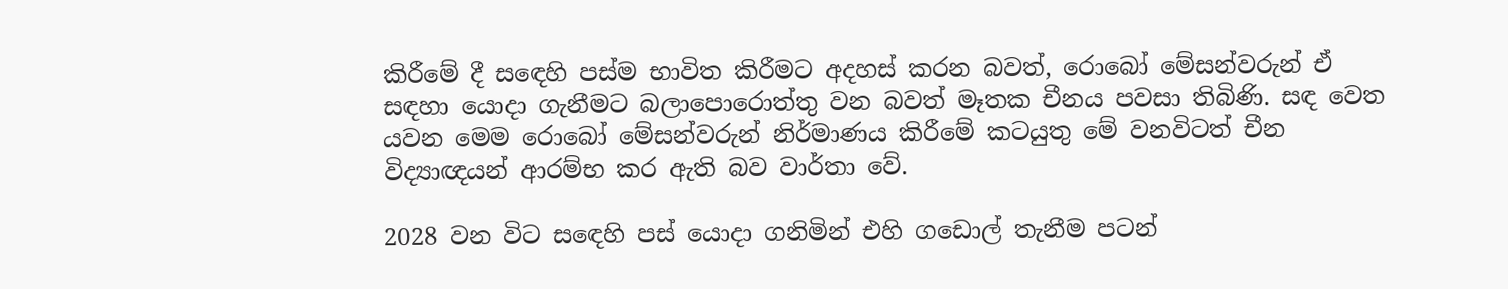කිරීමේ දී සඳෙහි පස්ම භාවිත කිරීමට අදහස් කරන බවත්, රොබෝ මේසන්වරුන් ඒ සඳහා යොදා ගැනීමට බලාපොරොත්තු වන බවත් මෑතක චීනය පවසා තිබිණි. සඳ වෙත යවන මෙම රොබෝ මේසන්වරුන් නිර්මාණය කිරීමේ කටයුතු මේ වනවිටත් චීන විද්‍යාඥයන් ආරම්භ කර ඇති බව වාර්තා වේ.

2028 වන විට සඳෙහි පස් යොදා ගනිමින් එහි ගඩොල් තැනීම පටන්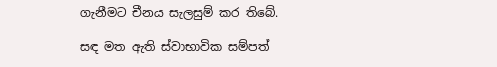ගැනීමට චීනය සැලසුම් කර තිබේ.

සඳ මත ඇති ස්වාභාවික සම්පත්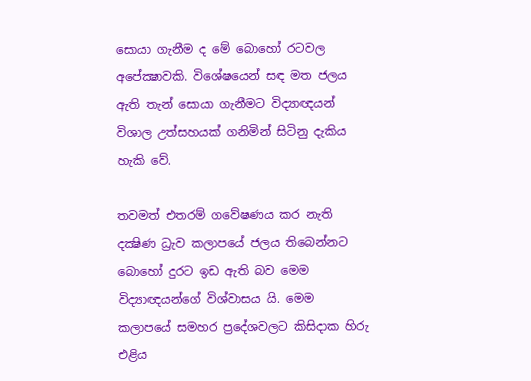සොයා ගැනීම ද මේ බොහෝ රටවල අපේක්‍ෂාවකි. විශේෂයෙන් සඳ මත ජලය ඇති තැන් සොයා ගැනීමට විද්‍යාඥයන් විශාල උත්සහයක් ගනිමින් සිටිනු දැකිය හැකි වේ.

තවමත් එතරම් ගවේෂණය කර නැති දක්‍ෂිණ ධ්‍රැව කලාපයේ ජලය තිබෙන්නට බොහෝ දුරට ඉඩ ඇති බව මෙම විද්‍යාඥයන්ගේ විශ්වාසය යි. මෙම කලාපයේ සමහර ප්‍රදේශවලට කිසිදාක හිරු එළිය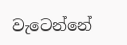වැටෙන්නේ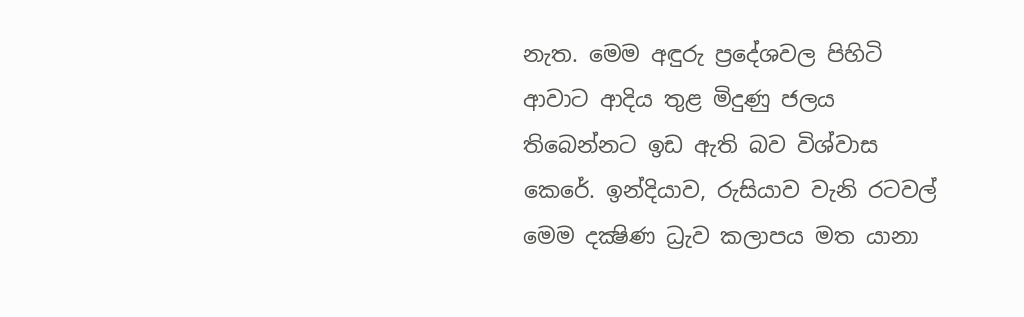නැත. මෙම අඳුරු ප්‍රදේශවල පිහිටි ආවාට ආදිය තුළ මිදුණු ජලය තිබෙන්නට ඉඩ ඇති බව විශ්වාස කෙරේ. ඉන්දියාව, රුසියාව වැනි රටවල් මෙම දක්‍ෂිණ ධ්‍රැව කලාපය මත යානා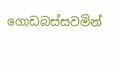ගොඩබස්සවමින්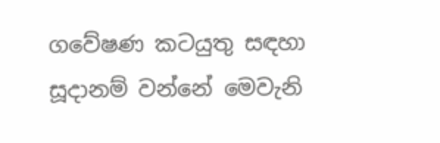ගවේෂණ කටයුතු සඳහා සූදානම් වන්නේ මෙවැනි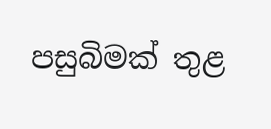පසුබිමක් තුළ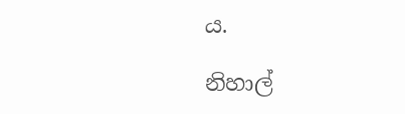ය.

නිහාල්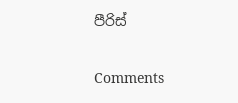පීරිස්

Comments